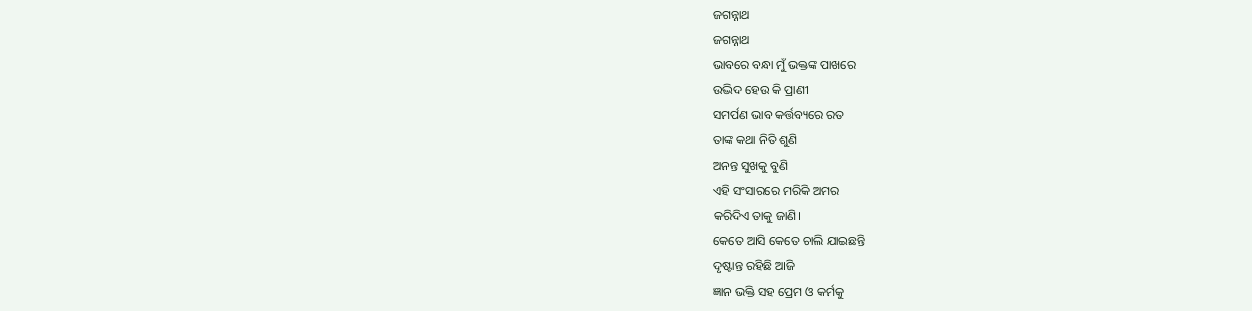ଜଗନ୍ନାଥ
ଜଗନ୍ନାଥ
ଭାବରେ ବନ୍ଧା ମୁଁ ଭକ୍ତଙ୍କ ପାଖରେ
ଉଦ୍ଭିଦ ହେଉ କି ପ୍ରାଣୀ
ସମର୍ପଣ ଭାବ କର୍ତ୍ତବ୍ୟରେ ରତ
ତାଙ୍କ କଥା ନିତି ଶୁଣି
ଅନନ୍ତ ସୁଖକୁ ବୁଣି
ଏହି ସଂସାରରେ ମରିକି ଅମର
କରିଦିଏ ତାକୁ ଜାଣି।
କେତେ ଆସି କେତେ ଚାଲି ଯାଇଛନ୍ତି
ଦୃଷ୍ଟାନ୍ତ ରହିଛି ଆଜି
ଜ୍ଞାନ ଭକ୍ତି ସହ ପ୍ରେମ ଓ କର୍ମକୁ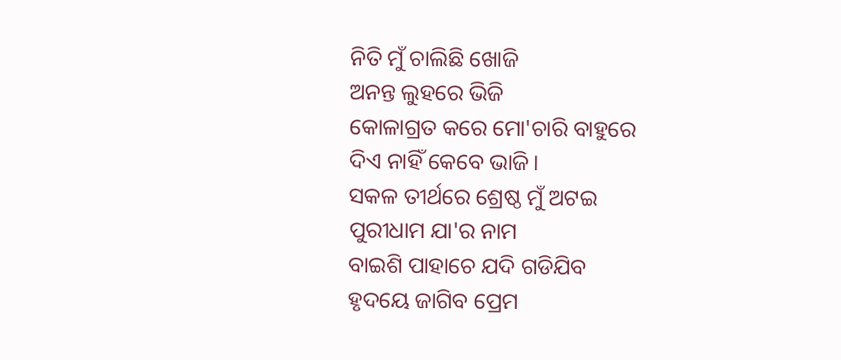ନିତି ମୁଁ ଚାଲିଛି ଖୋଜି
ଅନନ୍ତ ଲୁହରେ ଭିଜି
କୋଳାଗ୍ରତ କରେ ମୋ'ଚାରି ବାହୁରେ
ଦିଏ ନାହିଁ କେବେ ଭାଜି।
ସକଳ ତୀର୍ଥରେ ଶ୍ରେଷ୍ଠ ମୁଁ ଅଟଇ
ପୁରୀଧାମ ଯା'ର ନାମ
ବାଇଶି ପାହାଚେ ଯଦି ଗଡିଯିବ
ହୃଦୟେ ଜାଗିବ ପ୍ରେମ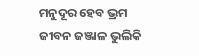ମନୁଦୂର ହେବ ଭ୍ରମ
ଜୀବନ ଜଞ୍ଜାଳ ଭୁଲିକି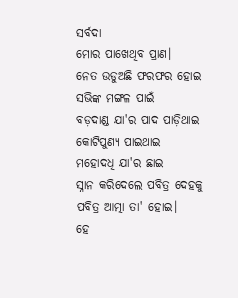ସର୍ବଦା
ମୋର ପାଖେଥିବ ପ୍ରାଣ।
ନେତ ଉଡୁଅଛି ଫରଫର ହୋଇ
ସଭିଙ୍କ ମଙ୍ଗଳ ପାଇଁ
ବଡ଼ଦାଣ୍ଡ ଯା'ର ପାଦ ପାଡ଼ିଥାଇ
କୋଟିପୁଣ୍ୟ ପାଇଥାଇ
ମହୋଦଧି ଯା'ର ଛାଇ
ସ୍ନାନ କରିଦେଲେ ପବିତ୍ର ଦେହକୁ
ପବିତ୍ର ଆତ୍ମା ତା' ହୋଇ।
ହେ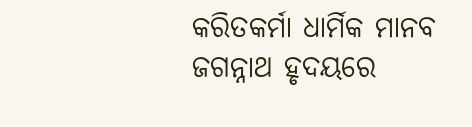କରିତକର୍ମା ଧାର୍ମିକ ମାନବ
ଜଗନ୍ନାଥ ହୃଦୟରେ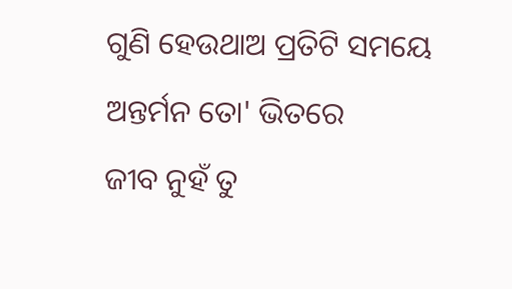ଗୁଣି ହେଉଥାଅ ପ୍ରତିଟି ସମୟେ
ଅନ୍ତର୍ମନ ତୋ' ଭିତରେ
ଜୀବ ନୁହଁ ତୁ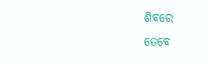ଶିବରେ
ତେବେ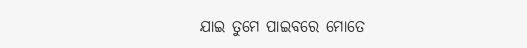ଯାଇ ତୁମେ ପାଇବରେ ମୋତେ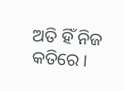ଅତି ହିଁ ନିଜ କତିରେ।